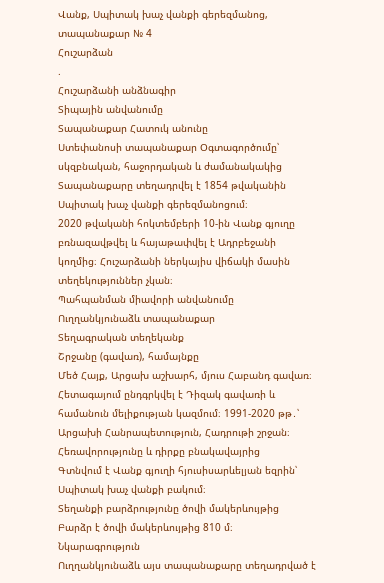Վանք, Սպիտակ խաչ վանքի գերեզմանոց, տապանաքար № 4
Հուշարձան
.
Հուշարձանի անձնագիր
Տիպային անվանումը
Տապանաքար Հատուկ անունը
Ստեփանոսի տապանաքար Օգտագործումը՝ սկզբնական, հաջորդական և ժամանակակից
Տապանաքարը տեղադրվել է 1854 թվականին Սպիտակ խաչ վանքի գերեզմանոցում։
2020 թվականի հոկտեմբերի 10-ին Վանք գյուղը բռնազավթվել և հայաթափվել է Ադրբեջանի կողմից։ Հուշարձանի ներկայիս վիճակի մասին տեղեկություններ չկան։
Պահպանման միավորի անվանումը
Ուղղանկյունաձև տապանաքար
Տեղագրական տեղեկանք
Շրջանը (գավառ), համայնքը
Մեծ Հայք, Արցախ աշխարհ, մյուս Հաբանդ գավառ։ Հետագայում ընդգրկվել է Դիզակ գավառի և համանուն մելիքության կազմում։ 1991-2020 թթ․՝ Արցախի Հանրապետություն, Հադրութի շրջան։
Հեռավորությունը և դիրքը բնակավայրից
Գտնվում է Վանք գյուղի հյուսիսարևելյան եզրին՝ Սպիտակ խաչ վանքի բակում։
Տեղանքի բարձրությունը ծովի մակերևույթից
Բարձր է ծովի մակերևույթից 810 մ։ Նկարագրություն
Ուղղանկյունաձև այս տապանաքարը տեղադրված է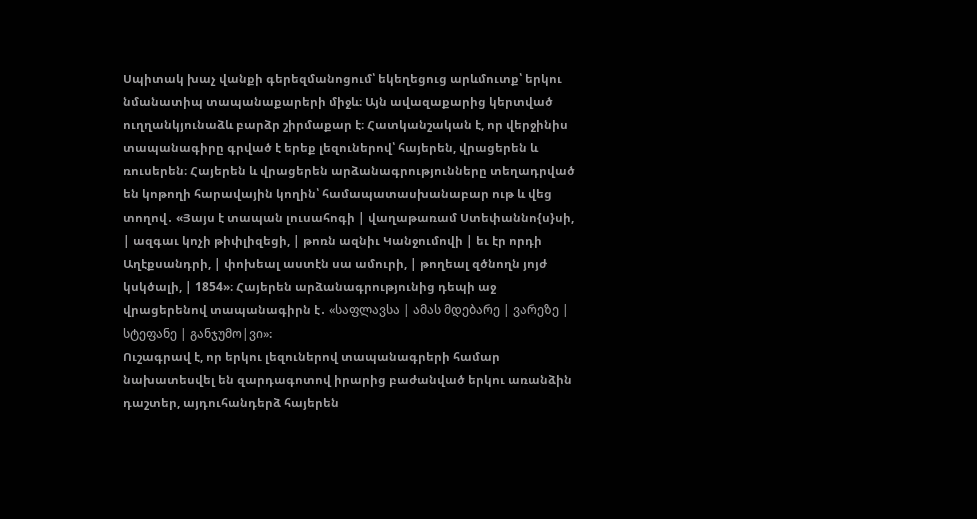Սպիտակ խաչ վանքի գերեզմանոցում՝ եկեղեցուց արևմուտք՝ երկու նմանատիպ տապանաքարերի միջև։ Այն ավազաքարից կերտված ուղղանկյունաձև բարձր շիրմաքար է։ Հատկանշական է, որ վերջինիս տապանագիրը գրված է երեք լեզուներով՝ հայերեն, վրացերեն և ռուսերեն։ Հայերեն և վրացերեն արձանագրությունները տեղադրված են կոթողի հարավային կողին՝ համապատասխանաբար ութ և վեց տողով․ «Յայս է տապան լուսահոգի | վաղաթառամ Ստեփաննո{ս}սի, | ազգաւ կոչի թիփլիզեցի, | թոռն ազնիւ Կանջումովի | եւ էր որդի Աղէքսանդրի, | փոխեալ աստէն սա ամուրի, | թողեալ զծնողն յոյժ կսկծալի, | 1854»։ Հայերեն արձանագրությունից դեպի աջ վրացերենով տապանագիրն է․ «საფლავსა | ამას მდებარე | ვარეზე | სტეფანე | განჯუმო|ვი»։
Ուշագրավ է, որ երկու լեզուներով տապանագրերի համար նախատեսվել են զարդագոտով իրարից բաժանված երկու առանձին դաշտեր, այդուհանդերձ հայերեն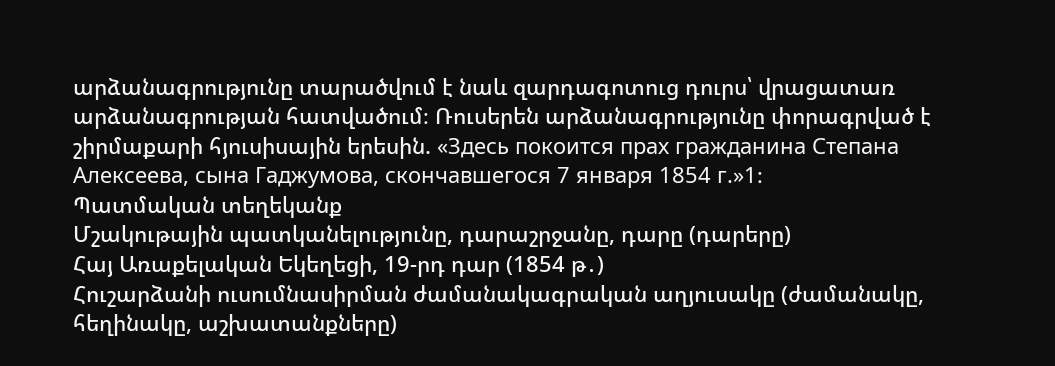արձանագրությունը տարածվում է նաև զարդագոտուց դուրս՝ վրացատառ արձանագրության հատվածում։ Ռուսերեն արձանագրությունը փորագրված է շիրմաքարի հյուսիսային երեսին. «Здесь покоится прах гражданина Степана Алексеева, сына Гаджумова, скончавшегося 7 января 1854 г.»1։
Պատմական տեղեկանք
Մշակութային պատկանելությունը, դարաշրջանը, դարը (դարերը)
Հայ Առաքելական Եկեղեցի, 19-րդ դար (1854 թ․)
Հուշարձանի ուսումնասիրման ժամանակագրական աղյուսակը (ժամանակը, հեղինակը, աշխատանքները)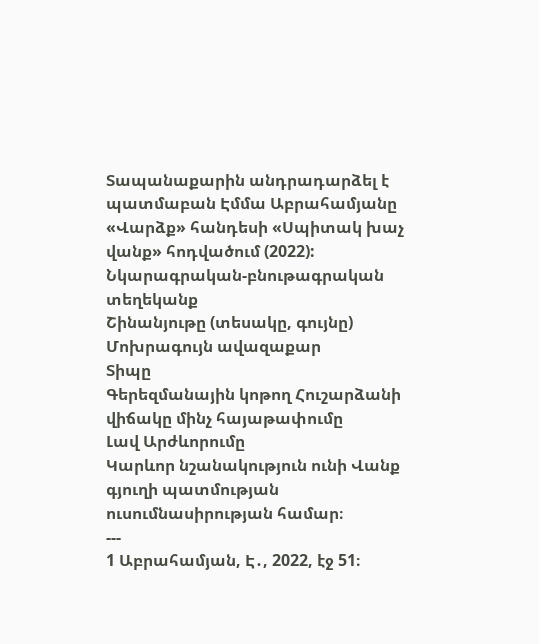Տապանաքարին անդրադարձել է պատմաբան Էմմա Աբրահամյանը «Վարձք» հանդեսի «Սպիտակ խաչ վանք» հոդվածում (2022):
Նկարագրական-բնութագրական տեղեկանք
Շինանյութը (տեսակը, գույնը)
Մոխրագույն ավազաքար
Տիպը
Գերեզմանային կոթող Հուշարձանի վիճակը մինչ հայաթափումը
Լավ Արժևորումը
Կարևոր նշանակություն ունի Վանք գյուղի պատմության ուսումնասիրության համար։
---
1 Աբրահամյան, Է․, 2022, էջ 51։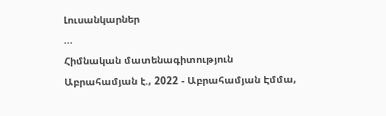Լուսանկարներ
...
Հիմնական մատենագիտություն
Աբրահամյան է., 2022 - Աբրահամյան Էմմա,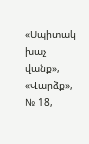«Սպիտակ խաչ վանք», «Վարձք», № 18,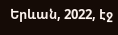Երևան, 2022, էջ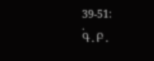39-51։
.
Գ․Բ․